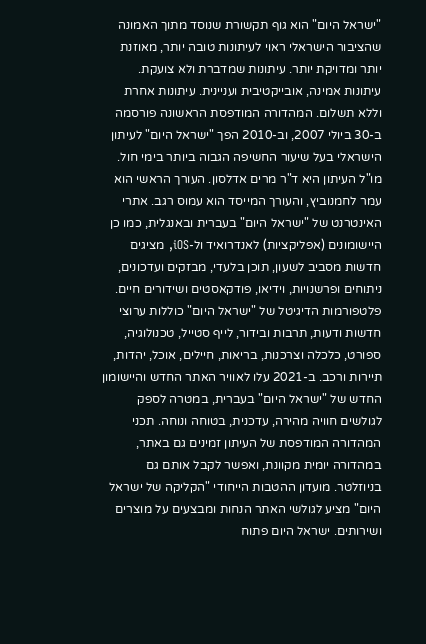"ישראל היום" הוא גוף תקשורת שנוסד מתוך האמונה שהציבור הישראלי ראוי לעיתונות טובה יותר, מאוזנת יותר ומדויקת יותר. עיתונות שמדברת ולא צועקת. עיתונות אמינה, אובייקטיבית ועניינית. עיתונות אחרת וללא תשלום. המהדורה המודפסת הראשונה פורסמה ב-30 ביולי 2007, וב-2010 הפך "ישראל היום" לעיתון הישראלי בעל שיעור החשיפה הגבוה ביותר בימי חול. מו"ל העיתון היא ד"ר מרים אדלסון. העורך הראשי הוא עמר לחמנוביץ, והעורך המייסד הוא עמוס רגב. אתרי האינטרנט של "ישראל היום" בעברית ובאנגלית, כמו כן היישומונים (אפליקציות) לאנדרואיד ול-iOS, מציגים חדשות מסביב לשעון, תוכן בלעדי, מבזקים ועדכונים, ניתוחים ופרשנויות, וידיאו, פודקאסטים ושידורים חיים. פלטפורמות הדיגיטל של "ישראל היום" כוללות ערוצי חדשות ודעות, תרבות ובידור, לייף סטייל, טכנולוגיה, ספורט, כלכלה וצרכנות, בריאות, חיילים, אוכל, יהדות, תיירות ורכב. ב-2021 עלו לאוויר האתר החדש והיישומון החדש של "ישראל היום" בעברית, במטרה לספק לגולשים חוויה מהירה, עדכנית, בטוחה ונוחה. תכני המהדורה המודפסת של העיתון זמינים גם באתר, במהדורה יומית מקוונת, ואפשר לקבל אותם גם בניוזלטר. מועדון ההטבות הייחודי "הקליקה של ישראל היום" מציע לגולשי האתר הנחות ומבצעים על מוצרים ושירותים. ישראל היום פתוח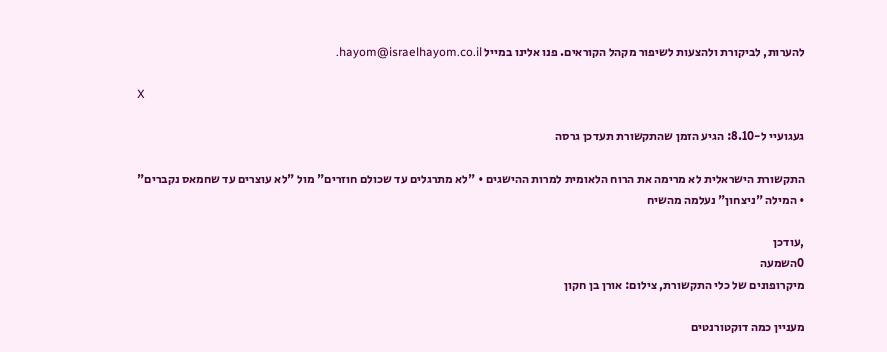להערות, לביקורת ולהצעות לשיפור מקהל הקוראים. פנו אלינו במייל hayom@israelhayom.co.il.

X

געגועיי ל-8.10: הגיע הזמן שהתקשורת תעדכן גרסה

התקשורת הישראלית לא מרימה את הרוח הלאומית למרות ההישגים • "לא מתרגלים עד שכולם חוזרים" מול "לא עוצרים עד שחמאס נקברים" • המילה "ניצחון" נעלמה מהשיח

,עודכן
0השמעה
מיקרופונים של כלי התקשורת, צילום: אורן בן חקון

מעניין כמה דוקטורנטים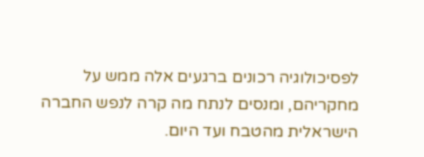לפסיכולוגיה רכונים ברגעים אלה ממש על מחקריהם, ומנסים לנתח מה קרה לנפש החברה הישראלית מהטבח ועד היום.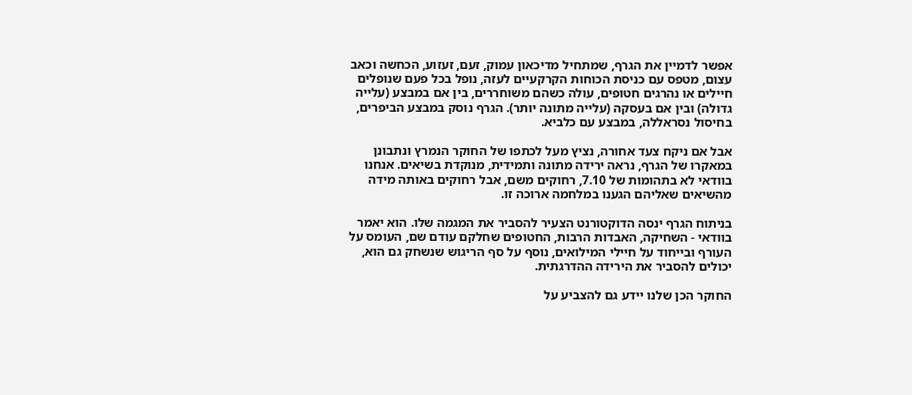אפשר לדמיין את הגרף, שמתחיל מדיכאון עמוק, זעם, זעזוע, הכחשה וכאב עצום, מטפס עם כניסת הכוחות הקרקעיים לעזה, נופל בכל פעם שנופלים חיילים או נהרגים חטופים, עולה כשהם משוחררים, בין אם במבצע (עלייה גדולה) ובין אם בעסקה (עלייה מתונה יותר). הגרף נוסק במבצע הביפרים, בחיסול נסראללה, במבצע עם כלביא.

אבל אם ניקח צעד אחורה, נציץ מעל לכתפו של החוקר הנמרץ ונתבונן במאקרו של הגרף, נראה ירידה מתונה ותמידית, מנוקדת בשיאים. אנחנו בוודאי לא בתהומות של 7.10, רחוקים משם, אבל רחוקים באותה מידה מהשיאים שאליהם הגענו במלחמה ארוכה זו.

בניתוח הגרף ינסה הדוקטורנט הצעיר להסביר את המגמה שלו. הוא יאמר בוודאי - השחיקה, האבדות הרבות, החטופים שחלקם עודם שם, העומס על העורף ובייחוד על חיילי המילואים, נוסף על סף הריגוש שנשחק גם הוא, יכולים להסביר את הירידה ההדרגתית.

החוקר הכן שלנו יידע גם להצביע על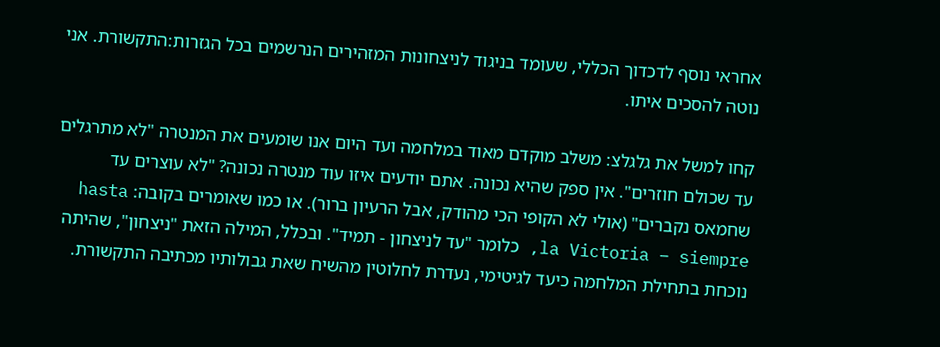אחראי נוסף לדכדוך הכללי, שעומד בניגוד לניצחונות המזהירים הנרשמים בכל הגזרות:התקשורת. אני נוטה להסכים איתו.

קחו למשל את גלגלצ: משלב מוקדם מאוד במלחמה ועד היום אנו שומעים את המנטרה "לא מתרגלים עד שכולם חוזרים". אין ספק שהיא נכונה. אתם יודעים איזו עוד מנטרה נכונה? "לא עוצרים עד שחמאס נקברים" (אולי לא הקופי הכי מהודק, אבל הרעיון ברור). או כמו שאומרים בקובה: hasta la Victoria – siempre, כלומר "עד לניצחון - תמיד". ובכלל, המילה הזאת "ניצחון", שהיתה נוכחת בתחילת המלחמה כיעד לגיטימי, נעדרת לחלוטין מהשיח שאת גבולותיו מכתיבה התקשורת.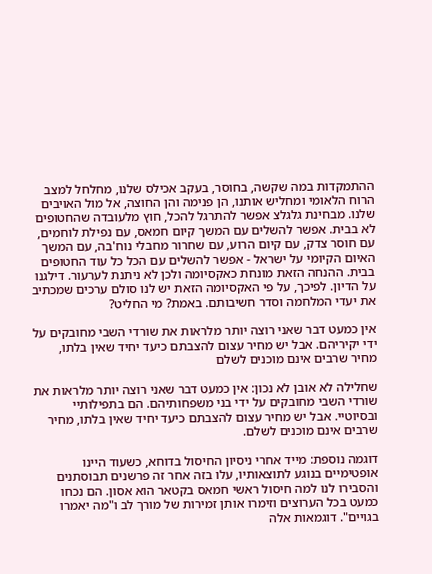ההתמקדות במה שקשה, בחוסר, בעקב אכילס שלנו, מחלחל למצב הרוח הלאומי ומחליש אותנו, הן פנימה והן החוצה, אל מול האויבים שלנו. מבחינת גלגלצ אפשר להתרגל להכל, חוץ מלעובדה שהחטופים לא בבית. אפשר להשלים עם המשך קיום חמאס, עם נפילת לוחמים, עם חוסר צדק, עם קיום הרוע, עם שחרור מחבלי נוח'בה, עם המשך האיום הקיומי על ישראל - אפשר להשלים עם הכל כל עוד החטופים בבית. ההנחה הזאת מונחת כאקסיומה ולכן לא ניתנת לערעור. דילגנו על הדיון. לפיכך, על פי האקסיומה הזאת יש לנו סולם ערכים שמכתיב את יעדי המלחמה וסדר חשיבותם. באמת? מי החליט?

אין כמעט דבר שאני רוצה יותר מלראות את שורדי השבי מחובקים על ידי יקיריהם. אבל יש מחיר עצום להצבתם כיעד יחיד שאין בלתו, מחיר שרבים אינם מוכנים לשלם

שחלילה לא אובן לא נכון: אין כמעט דבר שאני רוצה יותר מלראות את שורדי השבי מחובקים על ידי בני משפחותיהם. הם בתפילותיי ובסיוטיי. אבל יש מחיר עצום להצבתם כיעד יחיד שאין בלתו, מחיר שרבים אינם מוכנים לשלם.

דוגמה נוספת: מייד אחרי ניסיון החיסול בדוחא, כשעוד היינו אופטימיים בנוגע לתוצאותיו, עלו בזה אחר זה פרשנים תבוסתנים והסבירו לנו למה חיסול ראשי חמאס בקטאר הוא אסון. הם נכחו כמעט בכל הערוצים וזימרו אותן זמירות של מורך לב ו"מה יאמרו בגויים". דוגמאות אלה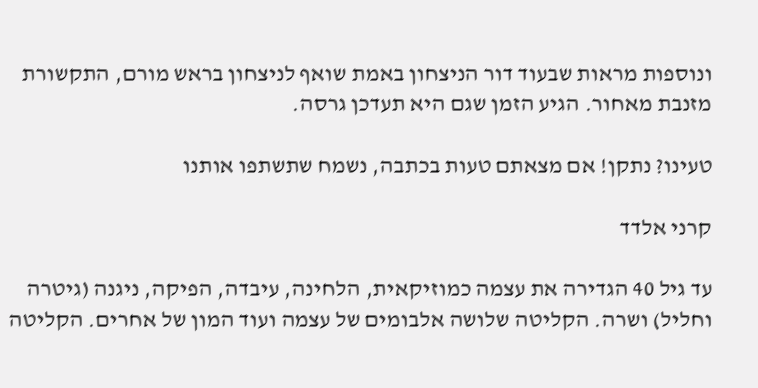ונוספות מראות שבעוד דור הניצחון באמת שואף לניצחון בראש מורם, התקשורת מזנבת מאחור. הגיע הזמן שגם היא תעדכן גרסה.

טעינו? נתקן! אם מצאתם טעות בכתבה, נשמח שתשתפו אותנו

קרני אלדד

עד גיל 40 הגדירה את עצמה כמוזיקאית, הלחינה, עיבדה, הפיקה, ניגנה (גיטרה וחליל) ושרה. הקליטה שלושה אלבומים של עצמה ועוד המון של אחרים. הקליטה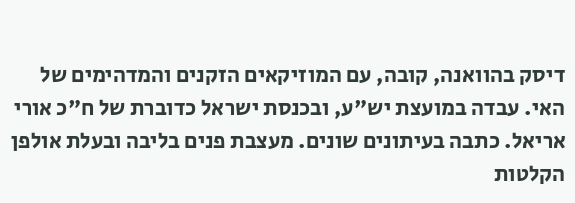דיסק בהוואנה, קובה, עם המוזיקאים הזקנים והמדהימים של האי. עבדה במועצת יש"ע, ובכנסת ישראל כדוברת של ח"כ אורי אריאל. כתבה בעיתונים שונים. מעצבת פנים בליבה ובעלת אולפן הקלטות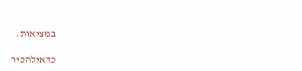במציאות.

כדאילהכיר